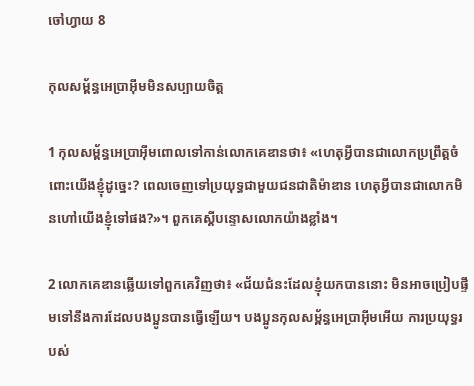ចៅហ្វាយ 8

កុល‌សម្ព័ន្ធអេប្រាអ៊ីមមិនសប្បាយចិត្ត

1 កុល‌សម្ព័ន្ធអេប្រាអ៊ីមពោលទៅកាន់លោកគេឌានថា៖ «ហេតុអ្វីបានជាលោកប្រព្រឹត្តចំពោះយើងខ្ញុំដូច្នេះ? ពេលចេញទៅប្រយុទ្ធជាមួយជន‌ជាតិម៉ាឌាន ហេតុអ្វីបានជាលោកមិនហៅយើងខ្ញុំទៅផង?»។ ពួកគេស្ដីបន្ទោសលោកយ៉ាងខ្លាំង។

2 លោកគេឌានឆ្លើយទៅពួកគេវិញថា៖ «ជ័យ‌ជំនះដែលខ្ញុំយកបាននោះ មិនអាចប្រៀបផ្ទឹមទៅនឹងការដែលបង‌ប្អូនបានធ្វើឡើយ។ បង‌ប្អូនកុល‌សម្ព័ន្ធអេប្រាអ៊ីមអើយ ការប្រយុទ្ធរបស់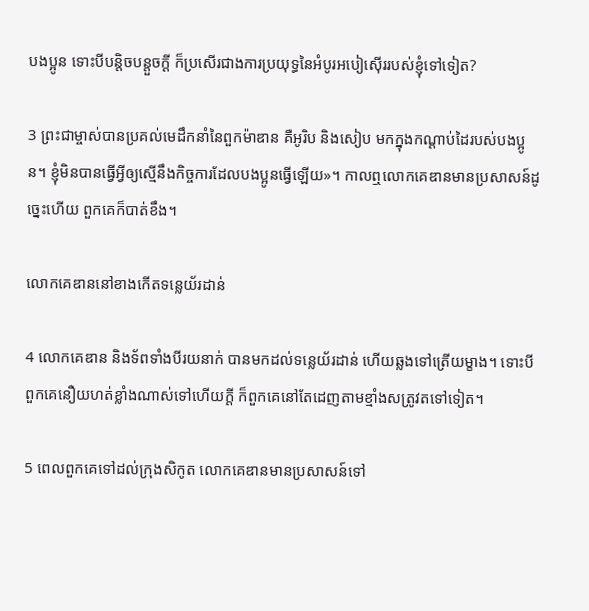បង‌ប្អូន ទោះបីបន្តិច‌បន្តួចក្ដី ក៏ប្រសើរជាងការប្រយុទ្ធនៃអំបូរអបៀ‌ស៊ើររបស់ខ្ញុំទៅទៀត?

3 ព្រះ‌ជាម្ចាស់បានប្រគល់មេដឹកនាំនៃពួកម៉ាឌាន គឺអូរិប និងសៀប មកក្នុងកណ្ដាប់ដៃរបស់បង‌ប្អូន។ ខ្ញុំមិនបានធ្វើអ្វីឲ្យស្មើនឹងកិច្ចការដែលបង‌ប្អូនធ្វើឡើយ»។ កាលឮលោកគេឌានមានប្រសាសន៍ដូច្នេះហើយ ពួកគេក៏បាត់ខឹង។

លោកគេឌាននៅខាងកើតទន្លេយ័រដាន់

4 លោកគេឌាន និងទ័ពទាំងបីរយនាក់ បានមកដល់ទន្លេយ័រដាន់ ហើយឆ្លងទៅត្រើយម្ខាង។ ទោះបីពួកគេនឿយ‌ហត់ខ្លាំងណាស់ទៅហើយក្ដី ក៏ពួកគេនៅតែដេញតាមខ្មាំងសត្រូវតទៅទៀត។

5 ពេលពួកគេទៅដល់ក្រុងសិកូត លោកគេឌានមានប្រសាសន៍ទៅ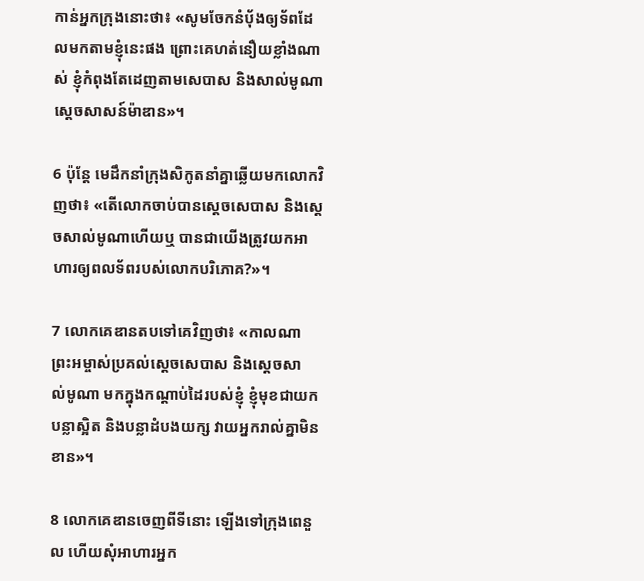កាន់អ្នកក្រុងនោះថា៖ «សូមចែកនំប៉័ងឲ្យទ័ពដែលមកតាមខ្ញុំនេះផង ព្រោះគេហត់នឿយខ្លាំងណាស់ ខ្ញុំកំពុងតែដេញតាមសេបាស និងសាល់‌មូណា ស្ដេចសាសន៍ម៉ាឌាន»។

6 ប៉ុន្តែ មេដឹកនាំក្រុងសិកូតនាំគ្នាឆ្លើយមកលោកវិញថា៖ «តើលោកចាប់បានស្ដេចសេបាស និងស្ដេចសាល់‌មូណាហើយឬ បានជាយើងត្រូវយកអាហារឲ្យពលទ័ពរបស់លោកបរិភោគ?»។

7 លោកគេឌានតបទៅគេវិញថា៖ «កាលណាព្រះ‌អម្ចាស់ប្រគល់ស្ដេចសេបាស និងស្ដេចសាល់‌មូណា មកក្នុងកណ្ដាប់ដៃរបស់ខ្ញុំ ខ្ញុំមុខជាយកបន្លាស្អិត និងបន្លាដំបង‌យក្ស វាយអ្នករាល់គ្នាមិនខាន»។

8 លោកគេឌានចេញពីទីនោះ ឡើងទៅក្រុងពេនួល ហើយសុំអាហារអ្នក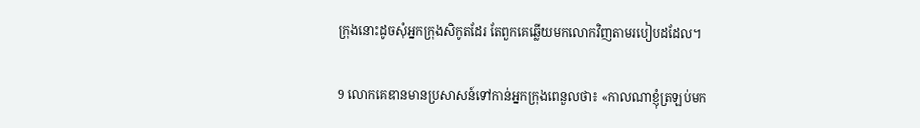ក្រុងនោះដូចសុំអ្នកក្រុងសិកូតដែរ តែពួកគេឆ្លើយមកលោកវិញតាមរបៀបដដែល។

9 លោកគេឌានមានប្រសាសន៍ទៅកាន់អ្នកក្រុងពេនួលថា៖ «កាលណាខ្ញុំត្រឡប់មក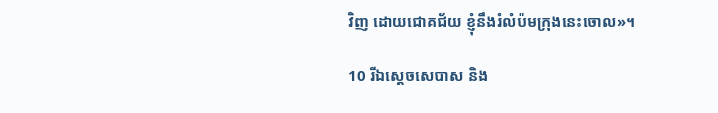វិញ ដោយជោគជ័យ ខ្ញុំនឹងរំលំប៉មក្រុងនេះចោល»។

10 រីឯស្ដេចសេបាស និង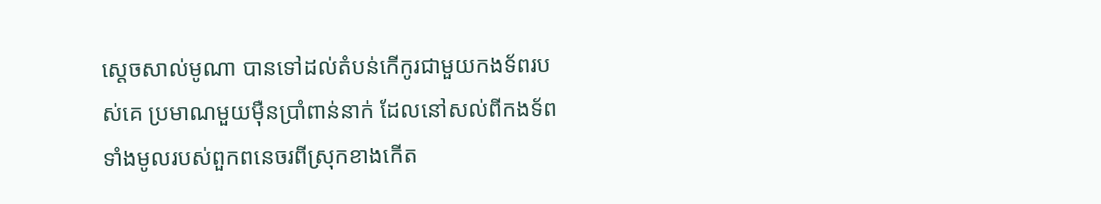ស្ដេចសាល់‌មូណា បានទៅដល់តំបន់កើ‌កូរជាមួយកង‌ទ័ពរបស់គេ ប្រមាណមួយម៉ឺនប្រាំពាន់នាក់ ដែលនៅសល់ពីកង‌ទ័ពទាំងមូលរបស់ពួកពនេចរពីស្រុកខាងកើត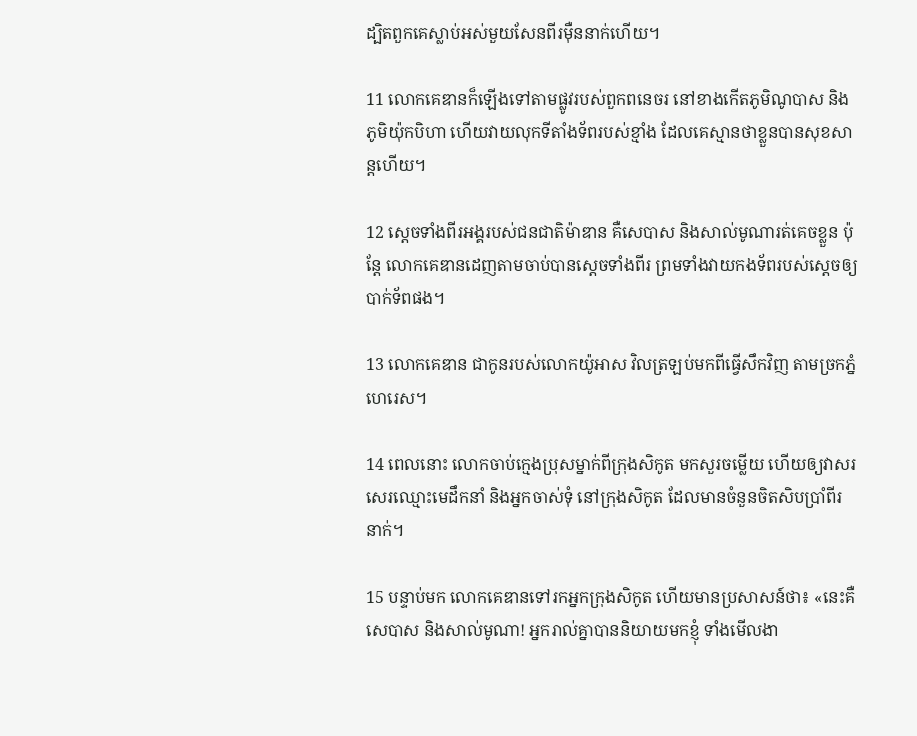ដ្បិតពួកគេស្លាប់អស់មួយសែនពីរម៉ឺននាក់ហើយ។

11 លោកគេឌានក៏ឡើងទៅតាមផ្លូវរបស់ពួកពនេ‌ចរ នៅខាងកើតភូមិណូបាស និងភូមិយ៉ុក‌បិហា ហើយវាយលុកទីតាំងទ័ពរបស់ខ្មាំង ដែលគេស្មានថាខ្លួនបានសុខ‌សាន្តហើយ។

12 ស្ដេចទាំងពីរអង្គរបស់ជន‌ជាតិម៉ាឌាន គឺសេបាស និងសាល់‌មូណារត់គេចខ្លួន ប៉ុន្តែ លោកគេឌានដេញតាមចាប់បានស្ដេចទាំងពីរ ព្រមទាំងវាយកង‌ទ័ពរបស់ស្ដេចឲ្យបាក់ទ័ពផង។

13 លោកគេឌាន ជាកូនរបស់លោកយ៉ូអាស វិលត្រឡប់មកពីធ្វើសឹកវិញ តាមច្រកភ្នំហេរេស។

14 ពេលនោះ លោកចាប់ក្មេងប្រុសម្នាក់ពីក្រុងសិកូត មកសួរចម្លើយ ហើយឲ្យវាសរសេរឈ្មោះមេដឹកនាំ និងអ្នកចាស់ទុំ នៅក្រុងសិកូត ដែលមានចំនួនចិត‌សិបប្រាំ‌ពីរនាក់។

15 បន្ទាប់មក លោកគេឌានទៅរកអ្នកក្រុងសិកូត ហើយមានប្រសាសន៍ថា៖ «នេះគឺសេបាស និងសាល់‌មូណា! អ្នករាល់គ្នាបាននិយាយមកខ្ញុំ ទាំងមើល‌ងា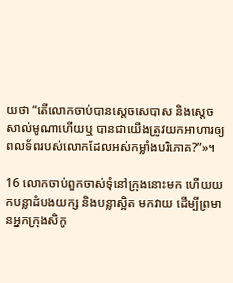យថា “តើលោកចាប់បានស្ដេចសេបាស និងស្ដេចសាល់‌មូណាហើយឬ បានជាយើងត្រូវយកអាហារឲ្យពលទ័ពរបស់លោកដែលអស់កម្លាំងបរិភោគ?”»។

16 លោកចាប់ពួកចាស់ទុំនៅក្រុងនោះមក ហើយយកបន្លាដំបង‌យក្ស និងបន្លាស្អិត មកវាយ ដើម្បីព្រមានអ្នកក្រុងសិកូ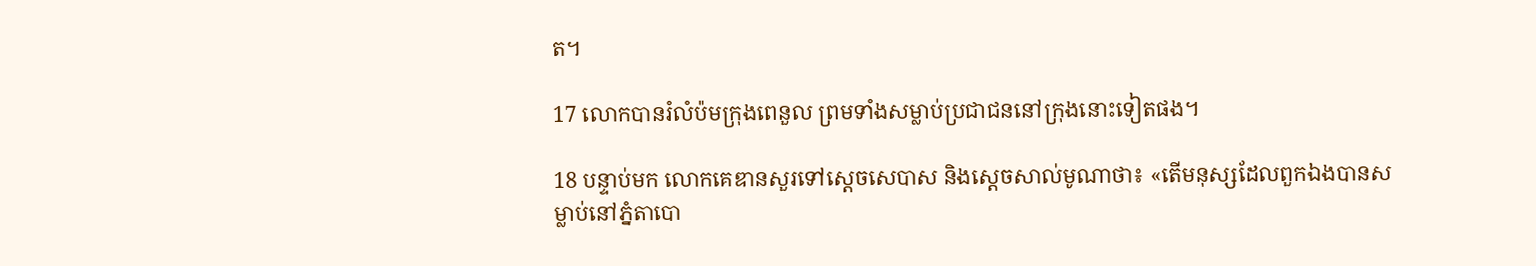ត។

17 លោកបានរំលំប៉មក្រុងពេនួល ព្រមទាំងសម្លាប់ប្រជា‌ជននៅក្រុងនោះទៀតផង។

18 បន្ទាប់មក លោកគេឌានសួរទៅស្ដេចសេបាស និងស្ដេចសាល់‌មូណាថា៖ «តើមនុស្សដែលពួកឯងបានសម្លាប់នៅភ្នំតាបោ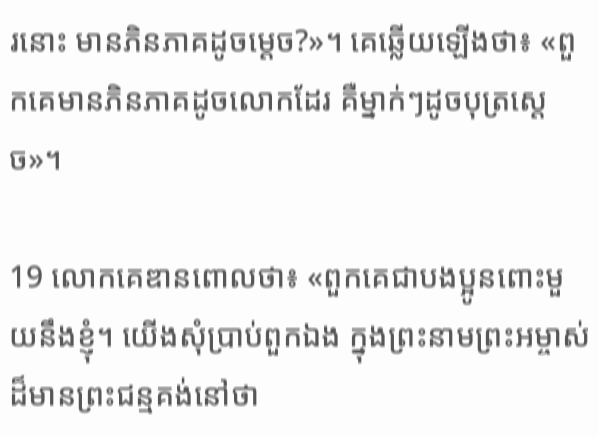រនោះ មានភិន‌ភាគដូចម្ដេច?»។ គេឆ្លើយឡើងថា៖ «ពួកគេមានភិន‌ភាគដូចលោកដែរ គឺម្នាក់ៗដូចបុត្រស្ដេច»។

19 លោកគេឌានពោលថា៖ «ពួកគេជាបង‌ប្អូនពោះមួយនឹងខ្ញុំ។ យើងសុំប្រាប់ពួកឯង ក្នុងព្រះ‌នាមព្រះ‌អម្ចាស់ដ៏មានព្រះ‌ជន្មគង់នៅថា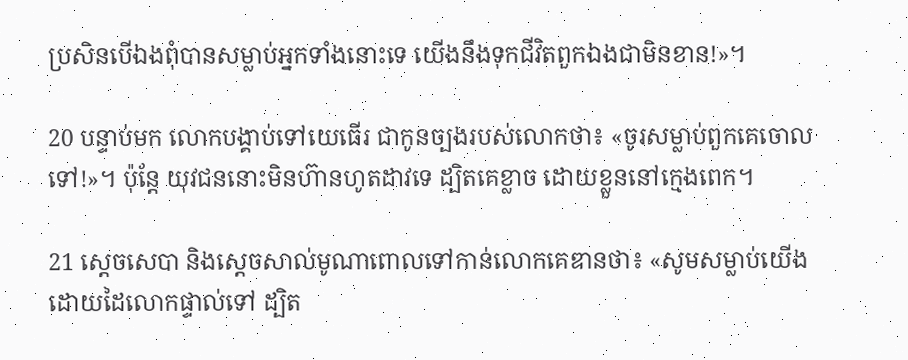ប្រសិនបើឯងពុំបានសម្លាប់អ្នកទាំងនោះទេ យើងនឹងទុកជីវិតពួកឯងជាមិនខាន!»។

20 បន្ទាប់មក លោកបង្គាប់ទៅយេធើរ ជាកូនច្បងរបស់លោកថា៖ «ចូរសម្លាប់ពួកគេចោលទៅ!»។ ប៉ុន្តែ យុវជននោះមិនហ៊ានហូតដាវទេ ដ្បិតគេខ្លាច ដោយខ្លួននៅក្មេងពេក។

21 ស្ដេចសេបា និងស្ដេចសាល់‌មូណាពោលទៅកាន់លោកគេឌានថា៖ «សូមសម្លាប់យើងដោយដៃលោកផ្ទាល់ទៅ ដ្បិត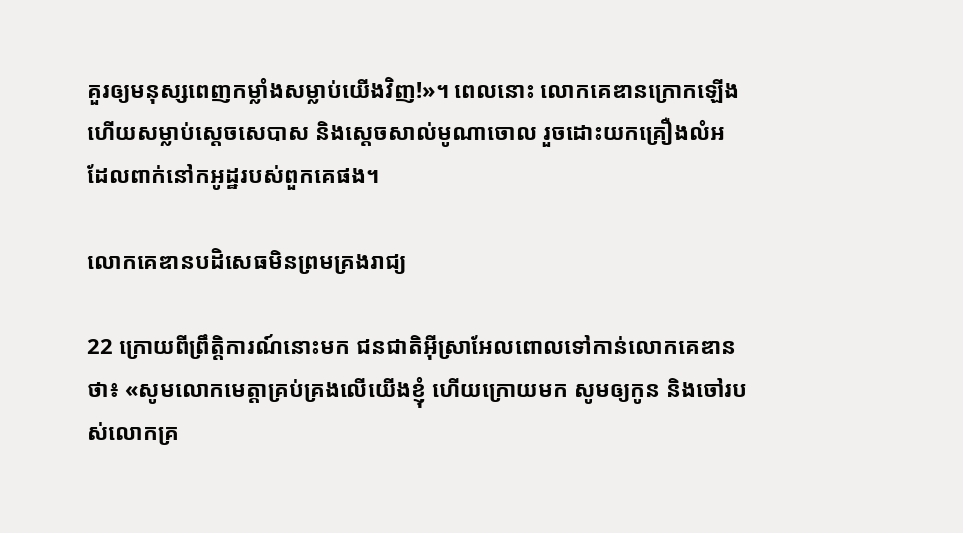គួរឲ្យមនុស្សពេញកម្លាំងសម្លាប់យើងវិញ!»។ ពេលនោះ លោកគេឌានក្រោកឡើង ហើយសម្លាប់ស្ដេចសេបាស និងស្ដេចសាល់‌មូណាចោល រួចដោះយកគ្រឿងលំអ ដែលពាក់នៅកអូដ្ឋរបស់ពួកគេផង។

លោកគេឌានបដិសេធមិនព្រមគ្រងរាជ្យ

22 ក្រោយពីព្រឹត្តិ‌ការណ៍នោះមក ជន‌ជាតិអ៊ីស្រា‌អែលពោលទៅកាន់លោកគេឌានថា៖ «សូមលោកមេត្តាគ្រប់‌គ្រងលើយើងខ្ញុំ ហើយក្រោយមក សូមឲ្យកូន និងចៅរបស់លោកគ្រ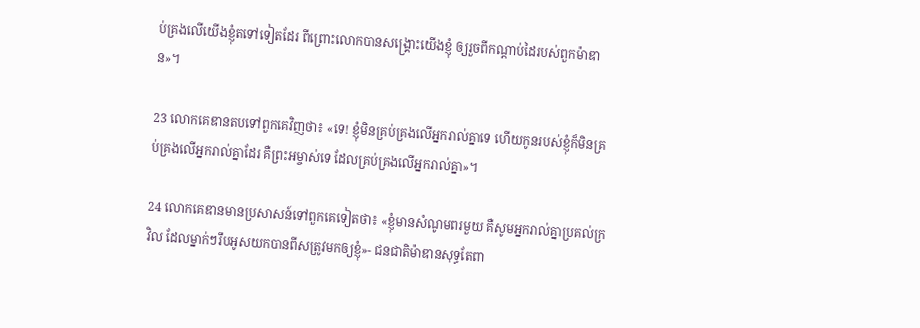ប់‌គ្រងលើយើងខ្ញុំតទៅទៀតដែរ ពី‌ព្រោះលោកបានសង្គ្រោះយើងខ្ញុំ ឲ្យរួចពីកណ្ដាប់ដៃរបស់ពួកម៉ាឌាន»។

23 លោកគេឌានតបទៅពួកគេវិញថា៖ «ទេ! ខ្ញុំមិនគ្រប់‌គ្រងលើអ្នករាល់គ្នាទេ ហើយកូនរបស់ខ្ញុំក៏មិនគ្រប់‌គ្រងលើអ្នករាល់គ្នាដែរ គឺព្រះ‌អម្ចាស់ទេ ដែលគ្រប់‌គ្រងលើអ្នករាល់គ្នា»។

24 លោកគេឌានមានប្រសាសន៍ទៅពួកគេទៀតថា៖ «ខ្ញុំមានសំណូមពរមួយ គឺសូមអ្នករាល់គ្នាប្រគល់ក្រវិល ដែលម្នាក់ៗរឹបអូសយកបានពីសត្រូវមកឲ្យខ្ញុំ»- ជន‌ជាតិម៉ាឌានសុទ្ធតែពា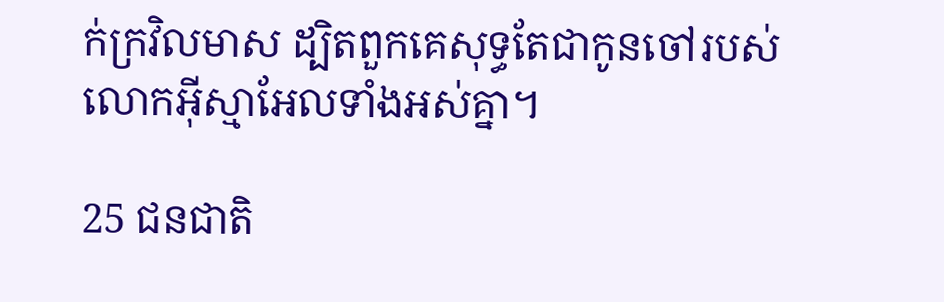ក់ក្រវិលមាស ដ្បិតពួកគេសុទ្ធតែជាកូនចៅរបស់លោកអ៊ីស្មា‌អែលទាំងអស់គ្នា។

25 ជន‌ជាតិ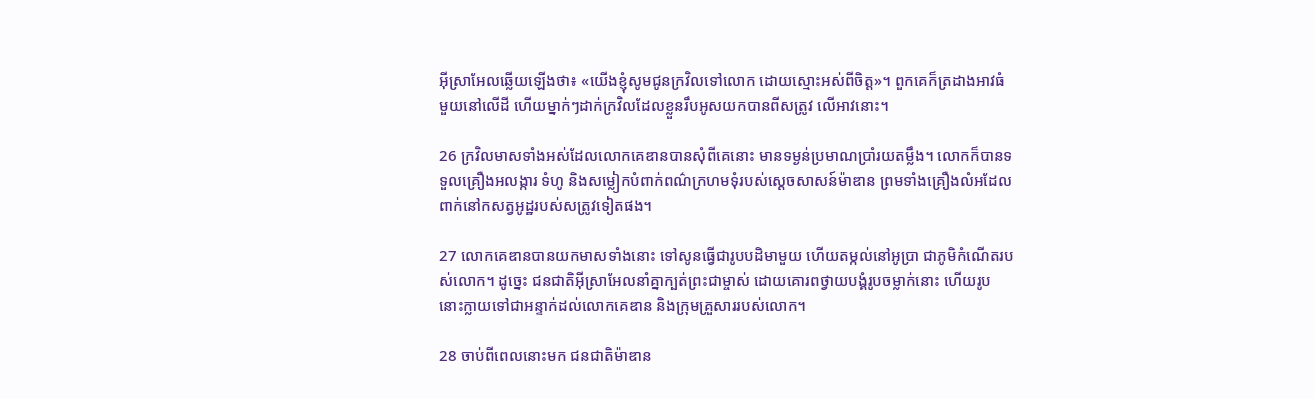អ៊ីស្រា‌អែលឆ្លើយឡើងថា៖ «យើងខ្ញុំសូមជូនក្រវិលទៅលោក ដោយស្មោះអស់ពីចិត្ត»។ ពួកគេក៏ត្រដាងអាវធំមួយនៅលើដី ហើយម្នាក់ៗដាក់ក្រវិលដែលខ្លួនរឹបអូសយកបានពីសត្រូវ លើអាវនោះ។

26 ក្រវិលមាសទាំងអស់ដែលលោកគេឌានបានសុំពីគេនោះ មានទម្ងន់ប្រមាណប្រាំរយតម្លឹង។ លោកក៏បានទទួលគ្រឿងអលង្ការ ទំហូ និងសម្លៀក‌បំពាក់ពណ៌ក្រហមទុំរបស់ស្ដេចសាសន៍ម៉ាឌាន ព្រមទាំងគ្រឿងលំអដែលពាក់នៅកសត្វអូដ្ឋរបស់សត្រូវទៀតផង។

27 លោកគេឌានបានយកមាសទាំងនោះ ទៅសូនធ្វើជារូបបដិមាមួយ ហើយតម្កល់នៅអូប្រា ជាភូមិកំណើតរបស់លោក។ ដូច្នេះ ជន‌ជាតិអ៊ីស្រា‌អែលនាំគ្នាក្បត់ព្រះ‌ជាម្ចាស់ ដោយគោរពថ្វាយ‌បង្គំរូបចម្លាក់នោះ ហើយរូបនោះក្លាយទៅជាអន្ទាក់ដល់លោកគេឌាន និងក្រុមគ្រួសាររបស់លោក។

28 ចាប់ពីពេលនោះមក ជន‌ជាតិម៉ាឌាន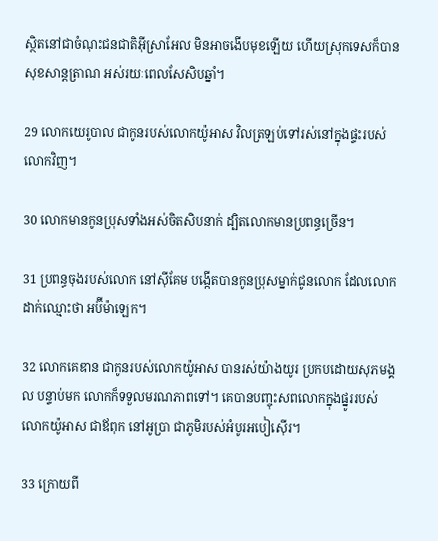ស្ថិតនៅជាចំណុះជន‌ជាតិអ៊ីស្រា‌អែល មិនអាចងើបមុខឡើយ ហើយស្រុកទេសក៏បានសុខ‌សាន្ត‌ត្រាណ អស់រយៈពេលសែ‌សិបឆ្នាំ។

29 លោកយេរូ‌បាល ជាកូនរបស់លោកយ៉ូអាស វិលត្រឡប់ទៅរស់នៅក្នុងផ្ទះរបស់លោកវិញ។

30 លោកមានកូនប្រុសទាំងអស់ចិត‌សិបនាក់ ដ្បិតលោកមានប្រពន្ធច្រើន។

31 ប្រពន្ធចុងរបស់លោក នៅស៊ីគែម បង្កើតបានកូនប្រុសម្នាក់ជូនលោក ដែលលោកដាក់ឈ្មោះថា អប៊ីម៉ា‌ឡេក។

32 លោកគេឌាន ជាកូនរបស់លោកយ៉ូអាស បានរស់យ៉ាងយូរ ប្រកបដោយសុភមង្គល បន្ទាប់មក លោកក៏ទទួលមរណ‌ភាពទៅ។ គេបានបញ្ចុះសពលោកក្នុងផ្នូររបស់លោកយ៉ូអាស ជាឪពុក នៅអូប្រា ជាភូមិរបស់អំបូរអបៀ‌ស៊ើរ។

33 ក្រោយពី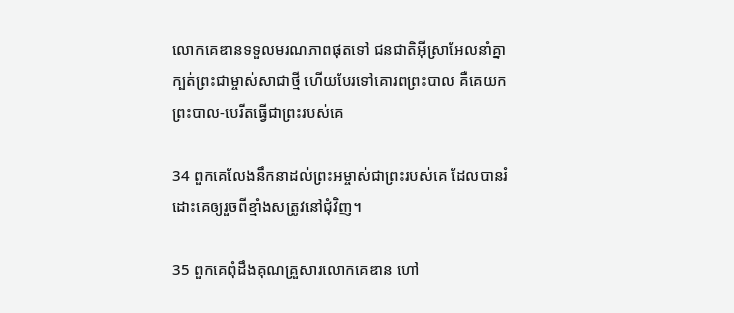លោកគេឌានទទួលមរណ‌ភាពផុតទៅ ជន‌ជាតិអ៊ីស្រា‌អែលនាំគ្នាក្បត់ព្រះ‌ជាម្ចាស់សាជាថ្មី ហើយបែរទៅគោរពព្រះបាល គឺគេយកព្រះបាល-បេរីតធ្វើជាព្រះរបស់គេ

34 ពួកគេលែងនឹកនាដល់ព្រះ‌អម្ចាស់ជាព្រះរបស់គេ ដែលបានរំដោះគេឲ្យរួចពីខ្មាំងសត្រូវនៅជុំ‌វិញ។

35 ពួកគេពុំដឹងគុណគ្រួសារលោកគេឌាន ហៅ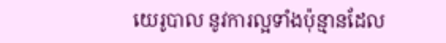យេរូ‌បាល នូវការល្អទាំងប៉ុន្មានដែល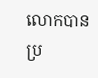លោកបានប្រ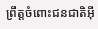ព្រឹត្តចំពោះជន‌ជាតិអ៊ី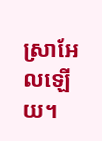ស្រា‌អែលឡើយ។